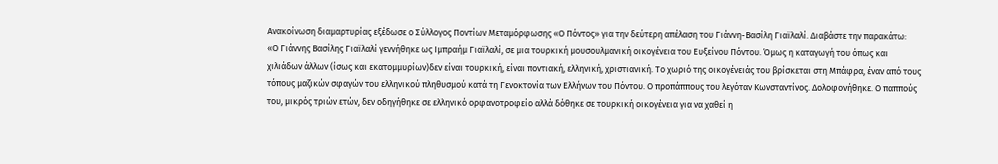Ανακοίνωση διαμαρτυρίας εξέδωσε ο Σύλλογος Ποντίων Μεταμόρφωσης «Ο Πόντος» για την δεύτερη απέλαση του Γιάννη-Βασίλη Γιαϊλαλί. Διαβάστε την παρακάτω:
«Ο Γιάννης Βασίλης Γιαϊλαλί γεννήθηκε ως Ιμπραήμ Γιαϊλαλί, σε μια τουρκική μουσουλμανική οικογένεια του Ευξείνου Πόντου. Όμως η καταγωγή του όπως και χιλιάδων άλλων (ίσως και εκατομμυρίων)δεν είναι τουρκική, είναι ποντιακή, ελληνική, χριστιανική. Το χωριό της οικογένειάς του βρίσκεται στη Μπάφρα, έναν από τους τόπους μαζικών σφαγών του ελληνικού πληθυσμού κατά τη Γενοκτονία των Ελλήνων του Πόντου. Ο προπάππους του λεγόταν Κωνσταντίνος. Δολοφονήθηκε. Ο παππούς του, μικρός τριών ετών, δεν οδηγήθηκε σε ελληνικό ορφανοτροφείο αλλά δόθηκε σε τουρκική οικογένεια για να χαθεί η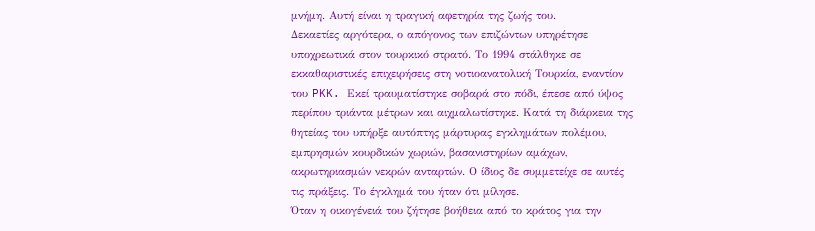μνήμη. Αυτή είναι η τραγική αφετηρία της ζωής του.
Δεκαετίες αργότερα, ο απόγονος των επιζώντων υπηρέτησε υποχρεωτικά στον τουρκικό στρατό. Το 1994 στάλθηκε σε εκκαθαριστικές επιχειρήσεις στη νοτιοανατολική Τουρκία, εναντίον του PKK. Εκεί τραυματίστηκε σοβαρά στο πόδι, έπεσε από ύψος περίπου τριάντα μέτρων και αιχμαλωτίστηκε. Κατά τη διάρκεια της θητείας του υπήρξε αυτόπτης μάρτυρας εγκλημάτων πολέμου, εμπρησμών κουρδικών χωριών, βασανιστηρίων αμάχων, ακρωτηριασμών νεκρών ανταρτών. Ο ίδιος δε συμμετείχε σε αυτές τις πράξεις. Το έγκλημά του ήταν ότι μίλησε.
Όταν η οικογένειά του ζήτησε βοήθεια από το κράτος για την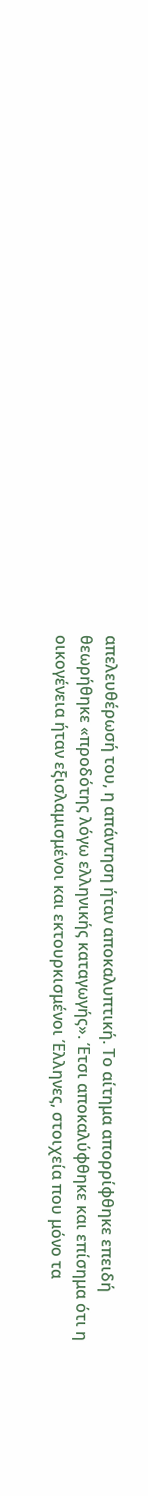απελευθέρωσή του, η απάντηση ήταν αποκαλυπτική. Το αίτημα απορρίφθηκε επειδή θεωρήθηκε «προδότης λόγω ελληνικής καταγωγής». Έτσι αποκαλύφθηκε και επίσημα ότι η οικογένεια ήταν εξισλαμισμένοι και εκτουρκισμένοι Έλληνες, στοιχεία που μόνο τα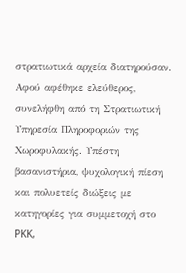στρατιωτικά αρχεία διατηρούσαν.
Αφού αφέθηκε ελεύθερος, συνελήφθη από τη Στρατιωτική Υπηρεσία Πληροφοριών της Χωροφυλακής. Υπέστη βασανιστήρια, ψυχολογική πίεση και πολυετείς διώξεις με κατηγορίες για συμμετοχή στο PKK,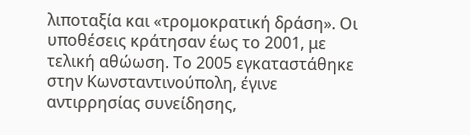λιποταξία και «τρομοκρατική δράση». Οι υποθέσεις κράτησαν έως το 2001, με τελική αθώωση. Το 2005 εγκαταστάθηκε στην Κωνσταντινούπολη, έγινε αντιρρησίας συνείδησης,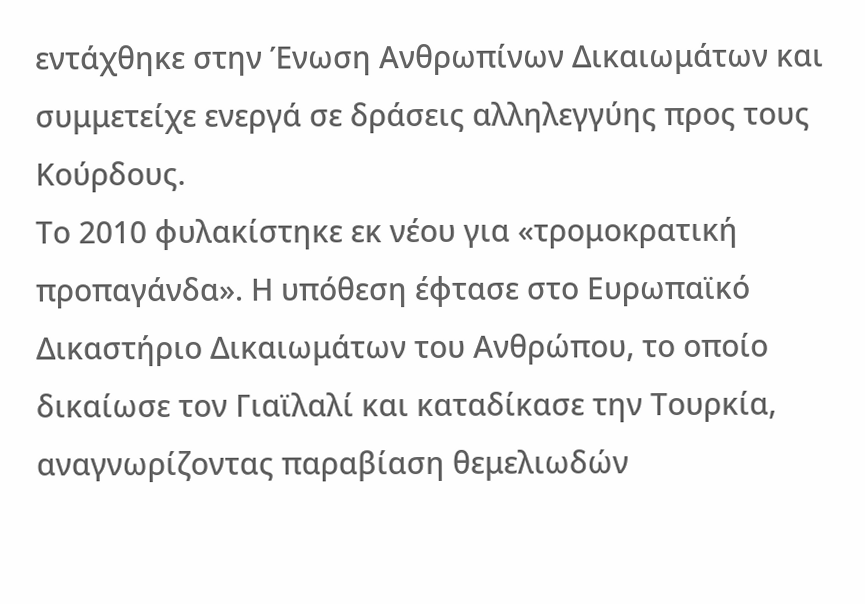εντάχθηκε στην Ένωση Ανθρωπίνων Δικαιωμάτων και συμμετείχε ενεργά σε δράσεις αλληλεγγύης προς τους Κούρδους.
Το 2010 φυλακίστηκε εκ νέου για «τρομοκρατική προπαγάνδα». Η υπόθεση έφτασε στο Ευρωπαϊκό Δικαστήριο Δικαιωμάτων του Ανθρώπου, το οποίο δικαίωσε τον Γιαϊλαλί και καταδίκασε την Τουρκία, αναγνωρίζοντας παραβίαση θεμελιωδών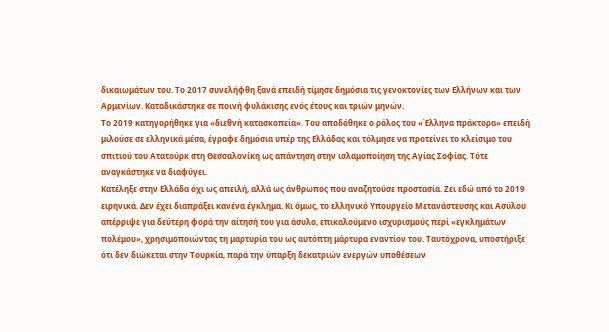δικαιωμάτων του. Το 2017 συνελήφθη ξανά επειδή τίμησε δημόσια τις γενοκτονίες των Ελλήνων και των Αρμενίων. Καταδικάστηκε σε ποινή φυλάκισης ενός έτους και τριών μηνών.
Το 2019 κατηγορήθηκε για «διεθνή κατασκοπεία». Του αποδόθηκε ο ρόλος του «Έλληνα πράκτορα» επειδή μιλούσε σε ελληνικά μέσα, έγραφε δημόσια υπέρ της Ελλάδας και τόλμησε να προτείνει το κλείσιμο του σπιτιού του Ατατούρκ στη Θεσσαλονίκη ως απάντηση στην ισλαμοποίηση της Αγίας Σοφίας. Τότε αναγκάστηκε να διαφύγει.
Κατέληξε στην Ελλάδα όχι ως απειλή, αλλά ως άνθρωπος που αναζητούσε προστασία. Ζει εδώ από το 2019 ειρηνικά. Δεν έχει διαπράξει κανένα έγκλημα. Κι όμως, το ελληνικό Υπουργείο Μετανάστευσης και Ασύλου απέρριψε για δεύτερη φορά την αίτησή του για άσυλο, επικαλούμενο ισχυρισμούς περί «εγκλημάτων πολέμου», χρησιμοποιώντας τη μαρτυρία του ως αυτόπτη μάρτυρα εναντίον του. Ταυτόχρονα, υποστήριξε ότι δεν διώκεται στην Τουρκία, παρά την ύπαρξη δεκατριών ενεργών υποθέσεων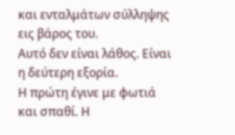και ενταλμάτων σύλληψης εις βάρος του.
Αυτό δεν είναι λάθος. Είναι η δεύτερη εξορία.
Η πρώτη έγινε με φωτιά και σπαθί. Η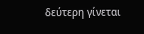δεύτερη γίνεται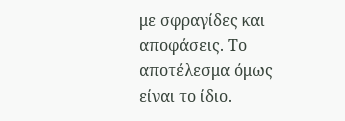με σφραγίδες και αποφάσεις. Το αποτέλεσμα όμως είναι το ίδιο.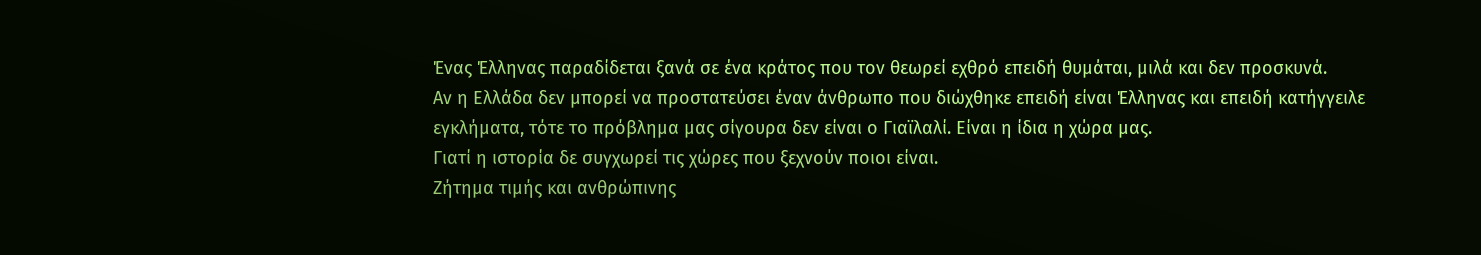Ένας Έλληνας παραδίδεται ξανά σε ένα κράτος που τον θεωρεί εχθρό επειδή θυμάται, μιλά και δεν προσκυνά.
Αν η Ελλάδα δεν μπορεί να προστατεύσει έναν άνθρωπο που διώχθηκε επειδή είναι Έλληνας και επειδή κατήγγειλε εγκλήματα, τότε το πρόβλημα μας σίγουρα δεν είναι ο Γιαϊλαλί. Είναι η ίδια η χώρα μας.
Γιατί η ιστορία δε συγχωρεί τις χώρες που ξεχνούν ποιοι είναι.
Ζήτημα τιμής και ανθρώπινης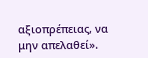αξιοπρέπειας, να μην απελαθεί».